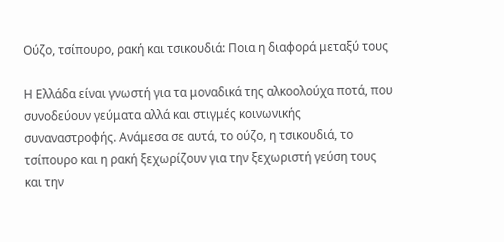Ούζο, τσίπουρο, ρακή και τσικουδιά: Ποια η διαφορά μεταξύ τους

Η Ελλάδα είναι γνωστή για τα μοναδικά της αλκοολούχα ποτά, που συνοδεύουν γεύματα αλλά και στιγμές κοινωνικής συναναστροφής. Ανάμεσα σε αυτά, το ούζο, η τσικουδιά, το τσίπουρο και η ρακή ξεχωρίζουν για την ξεχωριστή γεύση τους και την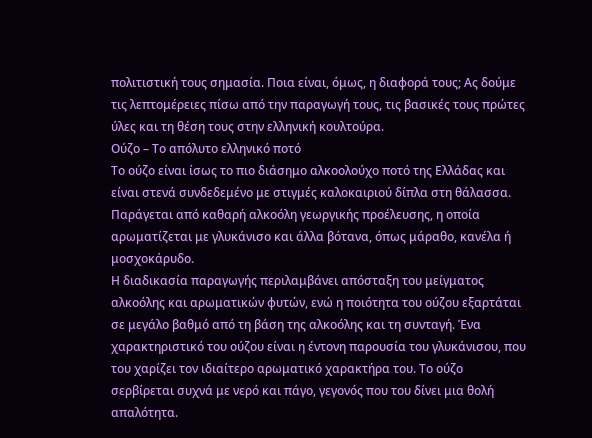πολιτιστική τους σημασία. Ποια είναι, όμως, η διαφορά τους; Ας δούμε τις λεπτομέρειες πίσω από την παραγωγή τους, τις βασικές τους πρώτες ύλες και τη θέση τους στην ελληνική κουλτούρα.
Ούζο – Το απόλυτο ελληνικό ποτό
Το ούζο είναι ίσως το πιο διάσημο αλκοολούχο ποτό της Ελλάδας και είναι στενά συνδεδεμένο με στιγμές καλοκαιριού δίπλα στη θάλασσα. Παράγεται από καθαρή αλκοόλη γεωργικής προέλευσης, η οποία αρωματίζεται με γλυκάνισο και άλλα βότανα, όπως μάραθο, κανέλα ή μοσχοκάρυδο.
Η διαδικασία παραγωγής περιλαμβάνει απόσταξη του μείγματος αλκοόλης και αρωματικών φυτών, ενώ η ποιότητα του ούζου εξαρτάται σε μεγάλο βαθμό από τη βάση της αλκοόλης και τη συνταγή. Ένα χαρακτηριστικό του ούζου είναι η έντονη παρουσία του γλυκάνισου, που του χαρίζει τον ιδιαίτερο αρωματικό χαρακτήρα του. Το ούζο σερβίρεται συχνά με νερό και πάγο, γεγονός που του δίνει μια θολή απαλότητα.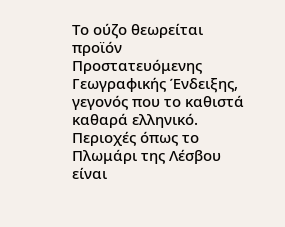Το ούζο θεωρείται προϊόν Προστατευόμενης Γεωγραφικής Ένδειξης, γεγονός που το καθιστά καθαρά ελληνικό. Περιοχές όπως το Πλωμάρι της Λέσβου είναι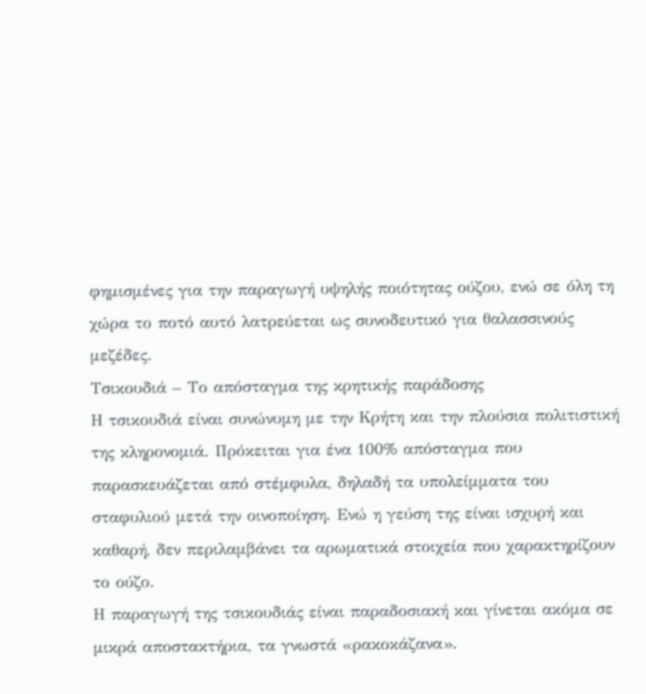φημισμένες για την παραγωγή υψηλής ποιότητας ούζου, ενώ σε όλη τη χώρα το ποτό αυτό λατρεύεται ως συνοδευτικό για θαλασσινούς μεζέδες.
Τσικουδιά – Το απόσταγμα της κρητικής παράδοσης
Η τσικουδιά είναι συνώνυμη με την Κρήτη και την πλούσια πολιτιστική της κληρονομιά. Πρόκειται για ένα 100% απόσταγμα που παρασκευάζεται από στέμφυλα, δηλαδή τα υπολείμματα του σταφυλιού μετά την οινοποίηση. Ενώ η γεύση της είναι ισχυρή και καθαρή, δεν περιλαμβάνει τα αρωματικά στοιχεία που χαρακτηρίζουν το ούζο.
Η παραγωγή της τσικουδιάς είναι παραδοσιακή και γίνεται ακόμα σε μικρά αποστακτήρια, τα γνωστά «ρακοκάζανα».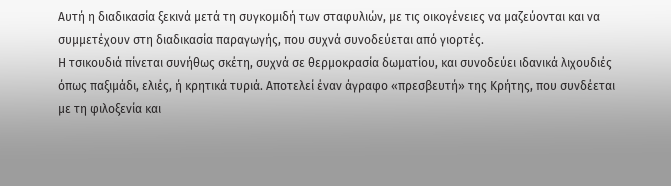Αυτή η διαδικασία ξεκινά μετά τη συγκομιδή των σταφυλιών, με τις οικογένειες να μαζεύονται και να συμμετέχουν στη διαδικασία παραγωγής, που συχνά συνοδεύεται από γιορτές.
Η τσικουδιά πίνεται συνήθως σκέτη, συχνά σε θερμοκρασία δωματίου, και συνοδεύει ιδανικά λιχουδιές όπως παξιμάδι, ελιές, ή κρητικά τυριά. Αποτελεί έναν άγραφο «πρεσβευτή» της Κρήτης, που συνδέεται με τη φιλοξενία και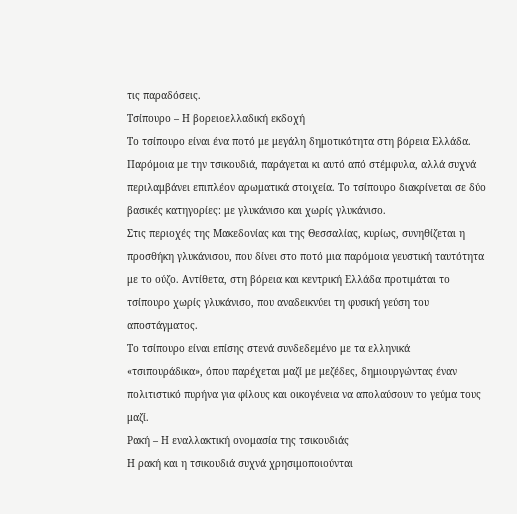τις παραδόσεις.
Τσίπουρο – Η βορειοελλαδική εκδοχή
Το τσίπουρο είναι ένα ποτό με μεγάλη δημοτικότητα στη βόρεια Ελλάδα. Παρόμοια με την τσικουδιά, παράγεται κι αυτό από στέμφυλα, αλλά συχνά περιλαμβάνει επιπλέον αρωματικά στοιχεία. Το τσίπουρο διακρίνεται σε δύο βασικές κατηγορίες: με γλυκάνισο και χωρίς γλυκάνισο.
Στις περιοχές της Μακεδονίας και της Θεσσαλίας, κυρίως, συνηθίζεται η προσθήκη γλυκάνισου, που δίνει στο ποτό μια παρόμοια γευστική ταυτότητα με το ούζο. Αντίθετα, στη βόρεια και κεντρική Ελλάδα προτιμάται το τσίπουρο χωρίς γλυκάνισο, που αναδεικνύει τη φυσική γεύση του αποστάγματος.
Το τσίπουρο είναι επίσης στενά συνδεδεμένο με τα ελληνικά «τσιπουράδικα», όπου παρέχεται μαζί με μεζέδες, δημιουργώντας έναν πολιτιστικό πυρήνα για φίλους και οικογένεια να απολαύσουν το γεύμα τους μαζί.
Ρακή – Η εναλλακτική oνομασία της τσικουδιάς
Η ρακή και η τσικουδιά συχνά χρησιμοποιούνται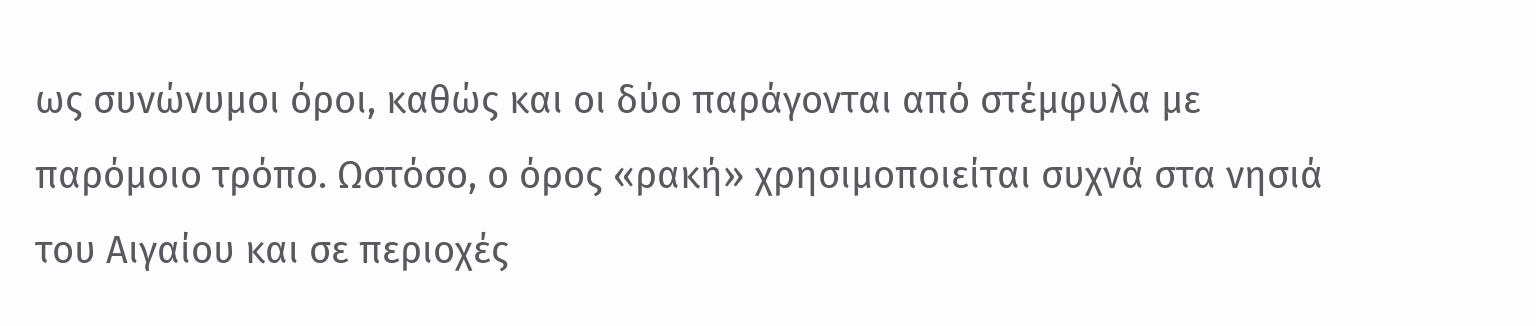ως συνώνυμοι όροι, καθώς και οι δύο παράγονται από στέμφυλα με παρόμοιο τρόπο. Ωστόσο, ο όρος «ρακή» χρησιμοποιείται συχνά στα νησιά του Αιγαίου και σε περιοχές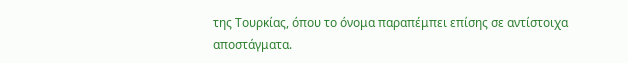της Τουρκίας, όπου το όνομα παραπέμπει επίσης σε αντίστοιχα αποστάγματα.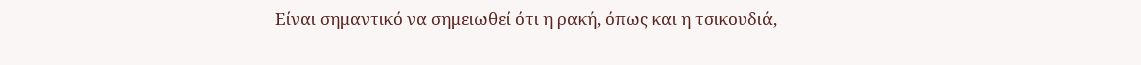Είναι σημαντικό να σημειωθεί ότι η ρακή, όπως και η τσικουδιά,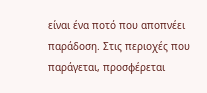είναι ένα ποτό που αποπνέει παράδοση. Στις περιοχές που παράγεται, προσφέρεται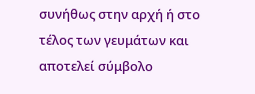συνήθως στην αρχή ή στο τέλος των γευμάτων και αποτελεί σύμβολο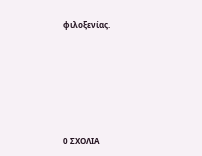φιλοξενίας.






0 ΣΧΟΛΙΑ